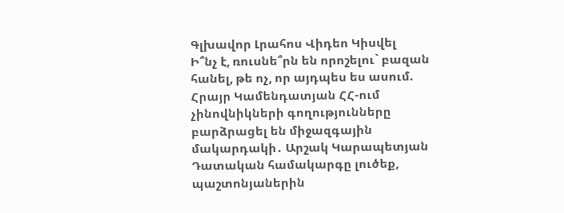Գլխավոր Լրահոս Վիդեո Կիսվել
Ի՞նչ է, ռուսնե՞րն են որոշելու` բազան հանել, թե ոչ, որ այդպես ես ասում. Հրայր Կամենդատյան ՀՀ-ում չինովնիկների գողությունները բարձրացել են միջազգային մակարդակի․ Արշակ Կարապետյան Դատական համակարգը լուծեք, պաշտոնյաներին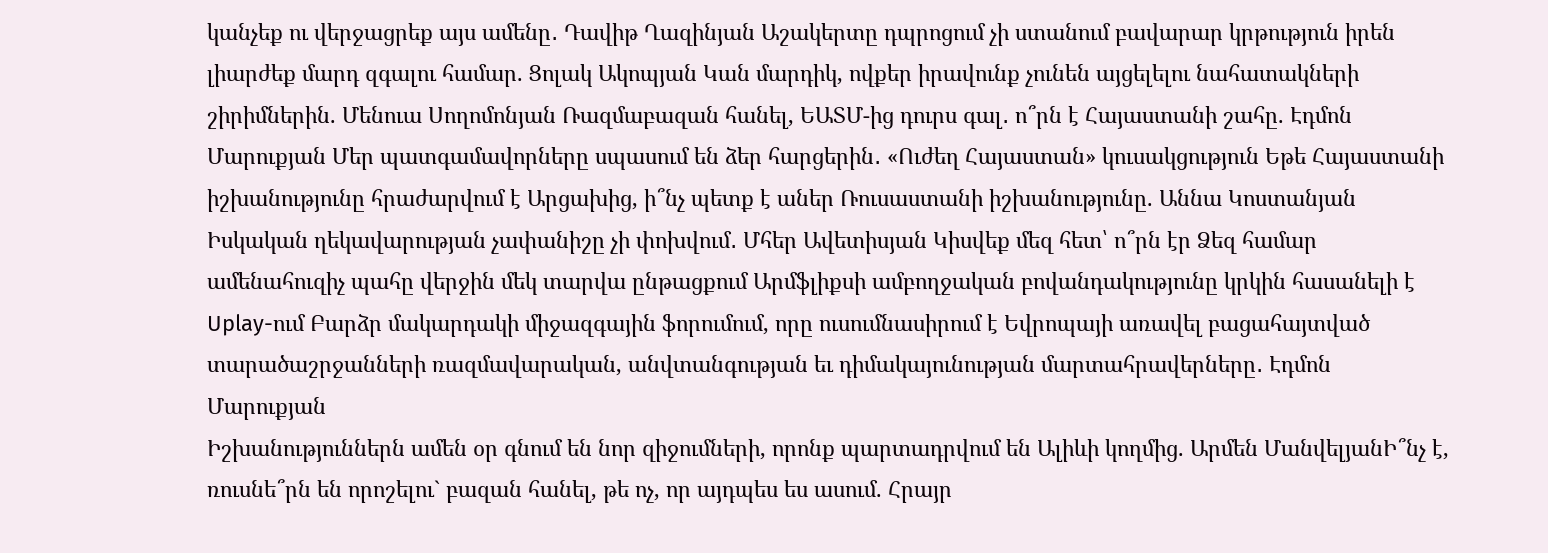կանչեք ու վերջացրեք այս ամենը․ Դավիթ Ղազինյան Աշակերտը դպրոցում չի ստանում բավարար կրթություն իրեն լիարժեք մարդ զգալու համար. Ցոլակ Ակոպյան Կան մարդիկ, ովքեր իրավունք չունեն այցելելու նահատակների շիրիմներին. Մենուա Սողոմոնյան Ռազմաբազան հանել, ԵԱՏՄ-ից դուրս գալ․ ո՞րն է Հայաստանի շահը. Էդմոն Մարուքյան Մեր պատգամավորները սպասում են ձեր հարցերին․ «Ուժեղ Հայաստան» կուսակցություն Եթե Հայաստանի իշխանությունը հրաժարվում է Արցախից, ի՞նչ պետք է աներ Ռուսաստանի իշխանությունը. Աննա Կոստանյան Իսկական ղեկավարության չափանիշը չի փոխվում․ Մհեր Ավետիսյան Կիսվեք մեզ հետ՝ ո՞րն էր Ձեզ համար ամենահուզիչ պահը վերջին մեկ տարվա ընթացքում Արմֆլիքսի ամբողջական բովանդակությունը կրկին հասանելի է Uplay-ում Բարձր մակարդակի միջազգային ֆորումում, որը ուսումնասիրում է Եվրոպայի առավել բացահայտված տարածաշրջանների ռազմավարական, անվտանգության եւ դիմակայունության մարտահրավերները․ Էդմոն Մարուքյան
Իշխանություններն ամեն օր գնում են նոր զիջումների, որոնք պարտադրվում են Ալիևի կողմից. Արմեն ՄանվելյանԻ՞նչ է, ռուսնե՞րն են որոշելու` բազան հանել, թե ոչ, որ այդպես ես ասում. Հրայր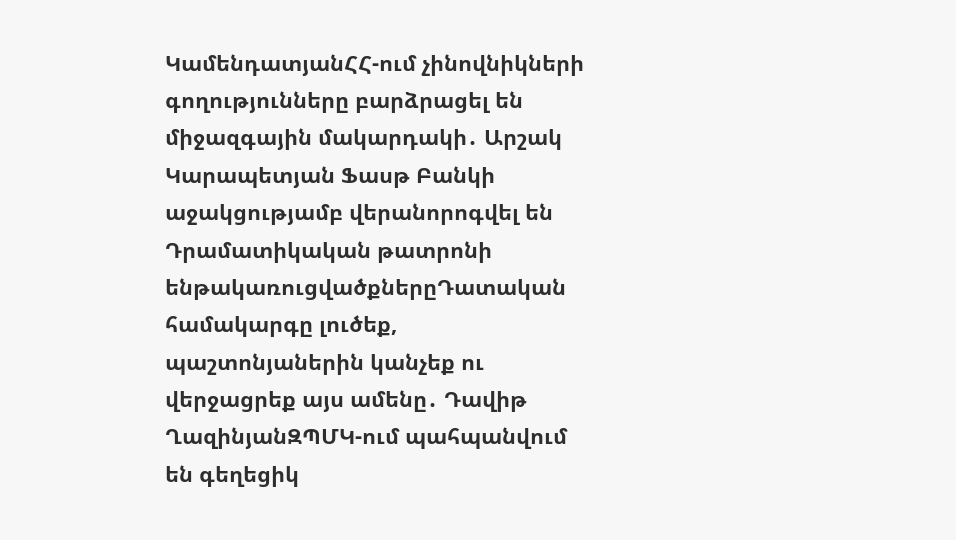ԿամենդատյանՀՀ-ում չինովնիկների գողությունները բարձրացել են միջազգային մակարդակի․ Արշակ Կարապետյան Ֆասթ Բանկի աջակցությամբ վերանորոգվել են Դրամատիկական թատրոնի ենթակառուցվածքներըԴատական համակարգը լուծեք, պաշտոնյաներին կանչեք ու վերջացրեք այս ամենը․ Դավիթ ՂազինյանԶՊՄԿ-ում պահպանվում են գեղեցիկ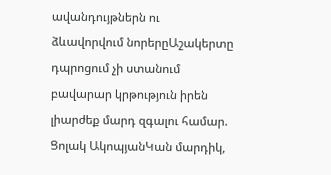ավանդույթներն ու ձևավորվում նորերըԱշակերտը դպրոցում չի ստանում բավարար կրթություն իրեն լիարժեք մարդ զգալու համար. Ցոլակ ԱկոպյանԿան մարդիկ,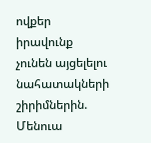ովքեր իրավունք չունեն այցելելու նահատակների շիրիմներին. Մենուա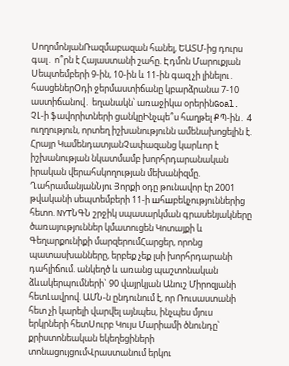ՍողոմոնյանՌազմաբազան հանել, ԵԱՏՄ-ից դուրս գալ․ ո՞րն է Հայաստանի շահը. Էդմոն Մարուքյան Սեպտեմբերի 9-ին, 10-ին և 11-ին գազ չի լինելու․ հասցեներՕդի ջերմաստիճանը կբարձրանա 7-10 աստիճանով․ եղանակն՝ առաջիկա օրերինGoal. ՉԼ-ի ֆավորիտների ցանկըԻնչպե՞ս հաղթել ՔՊ-ին․ 4 ուղղություն, որտեղ իշխանությունն ամենախոցելին է. Հրայր ԿամենդատյանՉափազանց կարևոր է իշխանության նկատմամբ խորհրդարանական իրական վերահսկողության մեխանիզմը. ՂահրամանյանՆյու Յորքի օդը թունավոր էր 2001 թվականի սեպտեմբերի 11-ի шհшբեկչություններից հետո. NYTՆԳՆ շրջիկ սպասարկման գրասենյակները ծառայություններ կմատուցեն Կոտայքի և Գեղարքունիքի մարզերումՀարցեր, որոնց պատասխանները, երբեք չեք լսի խորհրդարանի դահլիճում. անկեղծ և առանց պաշտոնական ձևակերպումների` 90 վայրկյան Անուշ Միրոզյանի հետԼավրով. ԱՄՆ-ն ընդունում է, որ Ռուսաստանի հետ չի կարելի վարվել այնպես, ինչպես մյուս երկրների հետՍուրբ Կույս Մարիամի ծնունդը՝ քրիստոնեական եկեղեցիների տոնացույցումՎրաստանում երկու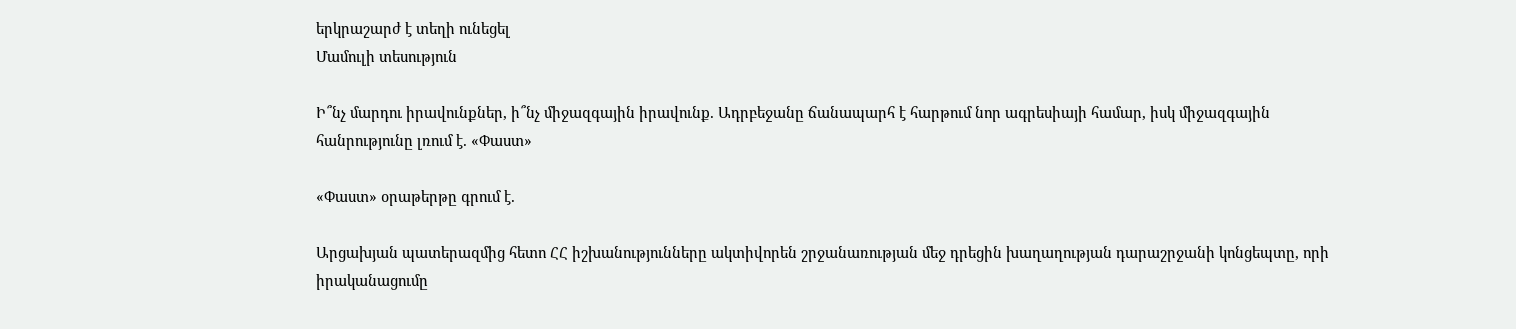երկրաշարժ է տեղի ունեցել
Մամուլի տեսություն

Ի՞նչ մարդու իրավունքներ, ի՞նչ միջազգային իրավունք. Ադրբեջանը ճանապարհ է հարթում նոր ագրեսիայի համար, իսկ միջազգային հանրությունը լռում է. «Փաստ»

«Փաստ» օրաթերթը գրում է.

Արցախյան պատերազմից հետո ՀՀ իշխանությունները ակտիվորեն շրջանառության մեջ դրեցին խաղաղության դարաշրջանի կոնցեպտը, որի իրականացումը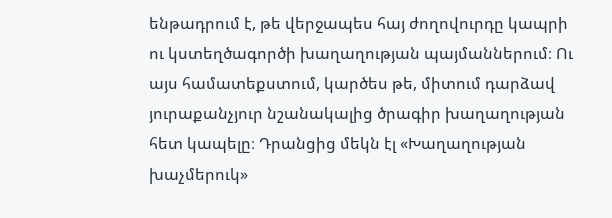ենթադրում է, թե վերջապես հայ ժողովուրդը կապրի ու կստեղծագործի խաղաղության պայմաններում։ Ու այս համատեքստում, կարծես թե, միտում դարձավ յուրաքանչյուր նշանակալից ծրագիր խաղաղության հետ կապելը։ Դրանցից մեկն էլ «Խաղաղության խաչմերուկ»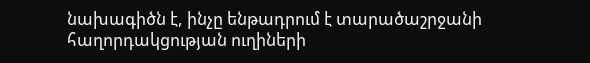նախագիծն է, ինչը ենթադրում է տարածաշրջանի հաղորդակցության ուղիների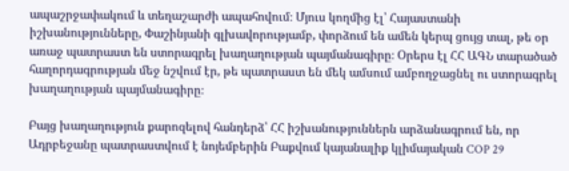ապաշրջափակում և տեղաշարժի ապահովում։ Մյուս կողմից էլ՝ Հայաստանի իշխանությունները, Փաշինյանի գլխավորությամբ, փորձում են ամեն կերպ ցույց տալ, թե օր առաջ պատրաստ են ստորագրել խաղաղության պայմանագիրը։ Օրերս էլ ՀՀ ԱԳՆ տարածած հաղորդագրության մեջ նշվում էր, թե պատրաստ են մեկ ամսում ամբողջացնել ու ստորագրել խաղաղության պայմանագիրը։

Բայց խաղաղություն քարոզելով հանդերձ՝ ՀՀ իշխանություններն արձանագրում են, որ Ադրբեջանը պատրաստվում է նոյեմբերին Բաքվում կայանալիք կլիմայական COP 29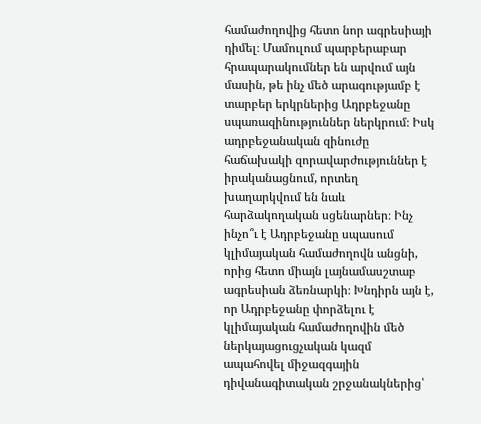համաժողովից հետո նոր ագրեսիայի դիմել։ Մամուլում պարբերաբար հրապարակումներ են արվում այն մասին, թե ինչ մեծ արագությամբ է տարբեր երկրներից Ադրբեջանը սպառազինություններ ներկրում։ Իսկ ադրբեջանական զինուժը հաճախակի զորավարժություններ է իրականացնում, որտեղ խաղարկվում են նաև հարձակողական սցենարներ։ Ինչ ինչո՞ւ է Ադրբեջանը սպասում կլիմայական համաժողովն անցնի, որից հետո միայն լայնամասշտաբ ագրեսիան ձեռնարկի։ Խնդիրն այն է, որ Ադրբեջանը փորձելու է կլիմայական համաժողովին մեծ ներկայացուցչական կազմ ապահովել միջազգային դիվանագիտական շրջանակներից՝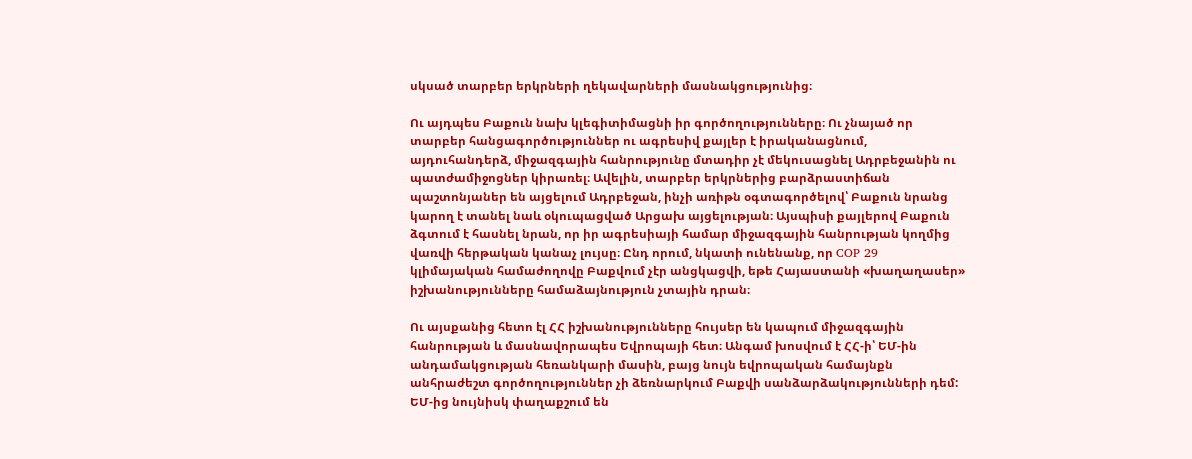սկսած տարբեր երկրների ղեկավարների մասնակցությունից։

Ու այդպես Բաքուն նախ կլեգիտիմացնի իր գործողությունները։ Ու չնայած որ տարբեր հանցագործություններ ու ագրեսիվ քայլեր է իրականացնում, այդուհանդերձ, միջազգային հանրությունը մտադիր չէ մեկուսացնել Ադրբեջանին ու պատժամիջոցներ կիրառել։ Ավելին, տարբեր երկրներից բարձրաստիճան պաշտոնյաներ են այցելում Ադրբեջան, ինչի առիթն օգտագործելով՝ Բաքուն նրանց կարող է տանել նաև օկուպացված Արցախ այցելության։ Այսպիսի քայլերով Բաքուն ձգտում է հասնել նրան, որ իր ագրեսիայի համար միջազգային հանրության կողմից վառվի հերթական կանաչ լույսը։ Ընդ որում, նկատի ունենանք, որ COP 29 կլիմայական համաժողովը Բաքվում չէր անցկացվի, եթե Հայաստանի «խաղաղասեր» իշխանությունները համաձայնություն չտային դրան։

Ու այսքանից հետո էլ ՀՀ իշխանությունները հույսեր են կապում միջազգային հանրության և մասնավորապես Եվրոպայի հետ։ Անգամ խոսվում է ՀՀ-ի՝ ԵՄ-ին անդամակցության հեռանկարի մասին, բայց նույն եվրոպական համայնքն անհրաժեշտ գործողություններ չի ձեռնարկում Բաքվի սանձարձակությունների դեմ: ԵՄ-ից նույնիսկ փաղաքշում են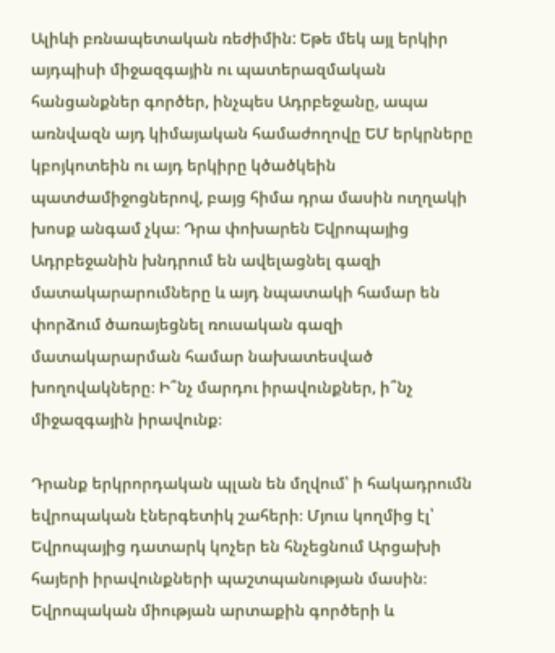Ալիևի բռնապետական ռեժիմին: Եթե մեկ այլ երկիր այդպիսի միջազգային ու պատերազմական հանցանքներ գործեր, ինչպես Ադրբեջանը, ապա առնվազն այդ կիմայական համաժողովը ԵՄ երկրները կբոյկոտեին ու այդ երկիրը կծածկեին պատժամիջոցներով, բայց հիմա դրա մասին ուղղակի խոսք անգամ չկա։ Դրա փոխարեն Եվրոպայից Ադրբեջանին խնդրում են ավելացնել գազի մատակարարումները և այդ նպատակի համար են փորձում ծառայեցնել ռուսական գազի մատակարարման համար նախատեսված խողովակները։ Ի՞նչ մարդու իրավունքներ, ի՞նչ միջազգային իրավունք։

Դրանք երկրորդական պլան են մղվում՝ ի հակադրումն եվրոպական էներգետիկ շահերի։ Մյուս կողմից էլ՝ Եվրոպայից դատարկ կոչեր են հնչեցնում Արցախի հայերի իրավունքների պաշտպանության մասին։ Եվրոպական միության արտաքին գործերի և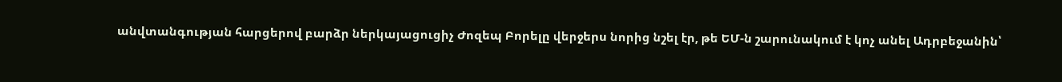անվտանգության հարցերով բարձր ներկայացուցիչ Ժոզեպ Բորելը վերջերս նորից նշել էր, թե ԵՄ-ն շարունակում է կոչ անել Ադրբեջանին՝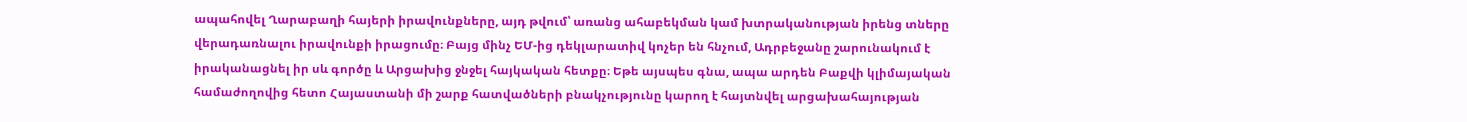ապահովել Ղարաբաղի հայերի իրավունքները, այդ թվում՝ առանց ահաբեկման կամ խտրականության իրենց տները վերադառնալու իրավունքի իրացումը։ Բայց մինչ ԵՄ-ից դեկլարատիվ կոչեր են հնչում, Ադրբեջանը շարունակում է իրականացնել իր սև գործը և Արցախից ջնջել հայկական հետքը։ Եթե այսպես գնա, ապա արդեն Բաքվի կլիմայական համաժողովից հետո Հայաստանի մի շարք հատվածների բնակչությունը կարող է հայտնվել արցախահայության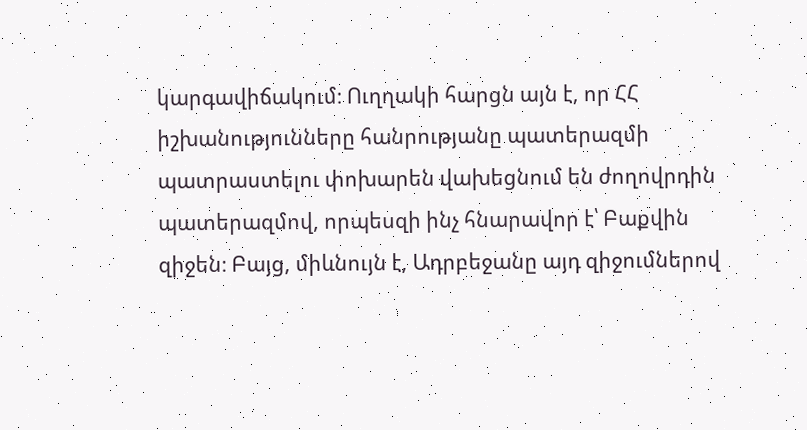կարգավիճակում։ Ուղղակի հարցն այն է, որ ՀՀ իշխանությունները հանրությանը պատերազմի պատրաստելու փոխարեն վախեցնում են ժողովրդին պատերազմով, որպեսզի ինչ հնարավոր է՝ Բաքվին զիջեն։ Բայց, միևնույն է, Ադրբեջանը այդ զիջումներով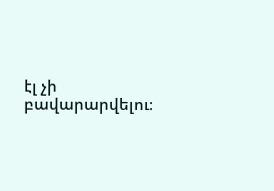էլ չի բավարարվելու։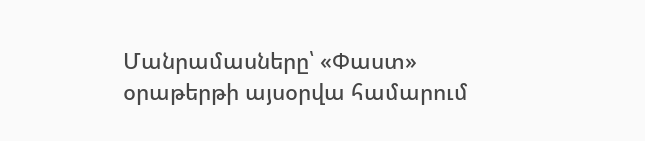Մանրամասները՝ «Փաստ» օրաթերթի այսօրվա համարում